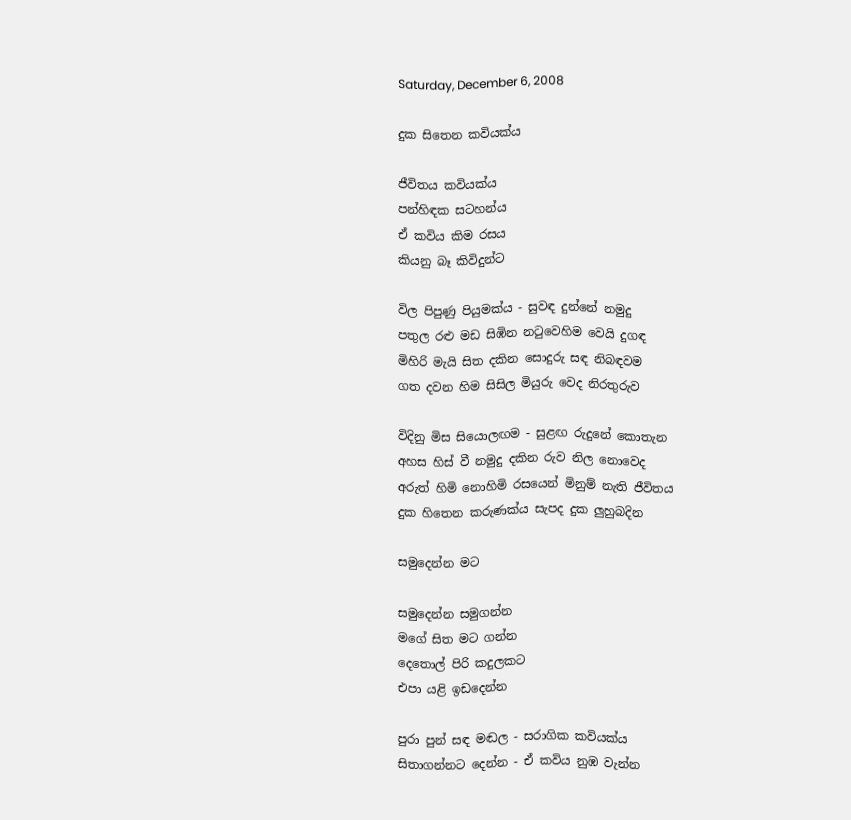Saturday, December 6, 2008

දුක සිතෙන කවියක්‌ය

ජීවිතය කවියක්‌ය
පන්හිඳක සටහන්ය
ඒ කවිය කිම රසය
කියනු බෑ කිවිදුන්ට

විල පිපුණු පියුමක්‌ය - සුවඳ දුන්නේ නමුදු
පතුල රළු මඩ සිඹින නටුවෙහිම වෙයි දුගඳ
මිහිරි මැයි සිත දකින සොදුරු සඳ නිබඳවම
ගත දවන හිම සිසිල මියුරු වෙද නිරතුරුව

විදිනු මිස සියොලඟම - සුළඟ රුදුනේ කොතැන
අහස හිස්‌ වී නමුදු දකින රුව නිල නොවෙද
අරුත් හිමි නොහිමි රසයෙන් මිනුම් නැති ජීවිතය
දුක හිතෙන කරුණක්‌ය සැපද දුක ලුහුබදින

සමුදෙන්න මට

සමුදෙන්න සමුගන්න
මගේ සිත මට ගන්න
දෙතොල් පිරි කදුලකට
එපා යළි ඉඩදෙන්න

පුරා පුන් සඳ මඬල - සරාගික කවියක්‌ය
සිතාගන්නට දෙන්න - ඒ කවිය නුඹ වැන්න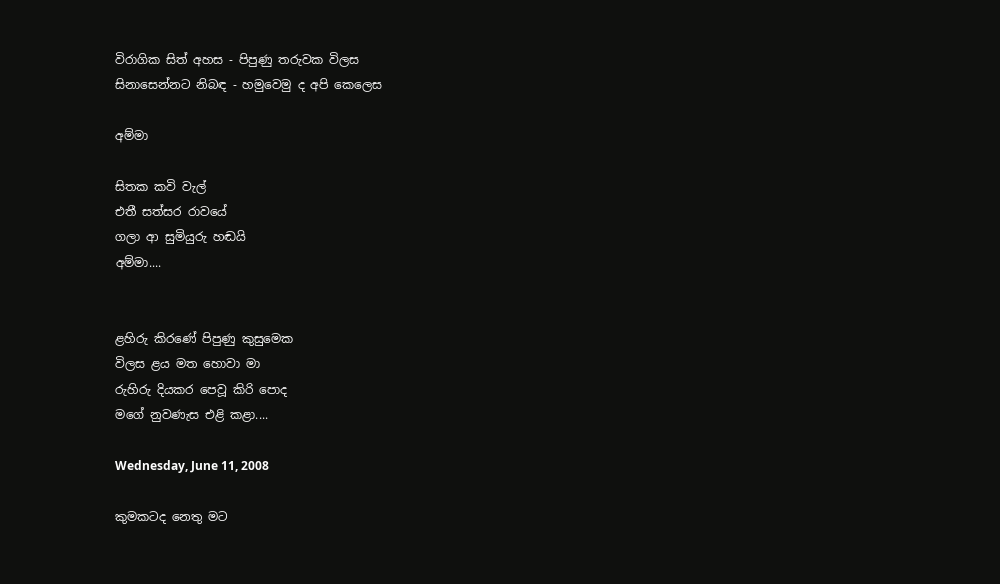විරාගික සිත් අහස - පිපුණු තරුවක විලස
සිනාසෙන්නට නිබඳ - හමුවෙමු ද අපි කෙලෙස

අම්මා

සිතක කවි වැල්
එතී සත්සර රාවයේ
ගලා ආ සුමියුරු හඬයි
අම්මා....


ළහිරු කිරණේ පිපුණු කුසුමෙක
විලස ළය මත හොවා මා
රුහිරු දියකර පෙවූ කිරි පොද
මගේ නුවණැස එළි කළා....

Wednesday, June 11, 2008

කුමකටද නෙතු මට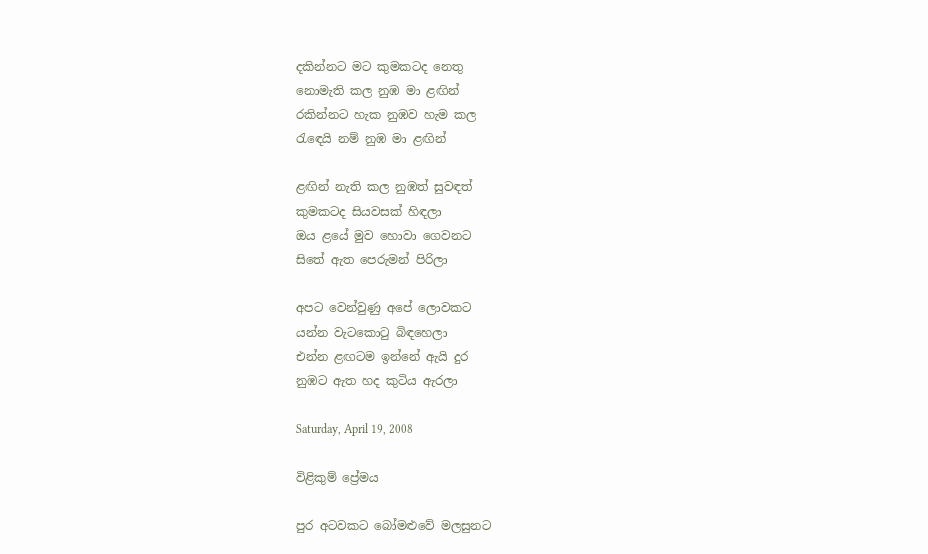දකින්නට මට කුමකටද නෙතු
නොමැති කල නුඹ මා ළඟින්
රකින්නට හැක නුඹව හැම කල
රැඳෙයි නම් නුඹ මා ළඟින්

ළඟින් නැති කල නුඹත් සුවඳත්
කුමකටද සියවසක්‌ හිඳලා
ඔය ළයේ මුව හොවා ගෙවනට
සිතේ ඇත පෙරුමන් පිරිලා

අපට වෙන්වුණු අපේ ලොවකට
යන්න වැටකොටු බිඳහෙලා
එන්න ළඟටම ඉන්නේ ඇයි දුර
නුඹට ඇත හද කුටිය ඇරලා

Saturday, April 19, 2008

විළිකුම් ප්‍රේමය

පුර අටවකට බෝමළුවේ මලසුනට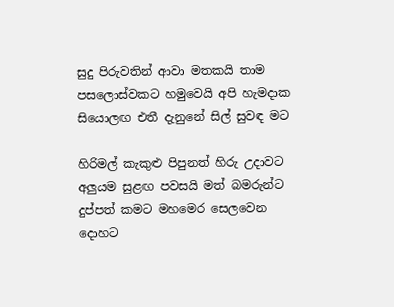සුදු පිරුවතින් ආවා මතකයි තාම
පසලොස්‌වකට හමුවෙයි අපි හැමදාක
සියොලඟ එතී දැනුනේ සිල් සුවඳ මට

හිරිමල් කැකුළු පිපුනත් හිරු උදාවට
අලුයම සුළඟ පවසයි මත් බමරුන්ට
දුප්පත් කමට මහමෙර සෙලවෙන දොහට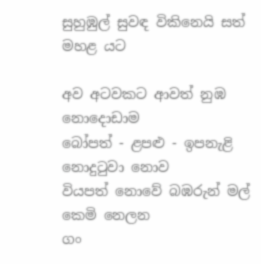සුහුඹුල් සුවඳ විකිනෙයි සත් මහළ යට

අව අටවකට ආවත් නුඹ නොදොඩාම
බෝපත් - ළපළු - ඉපනැළි නොදුටුවා නොව
වියපත් නොවේ බඹරුන් මල් කෙමි නෙලන
ගං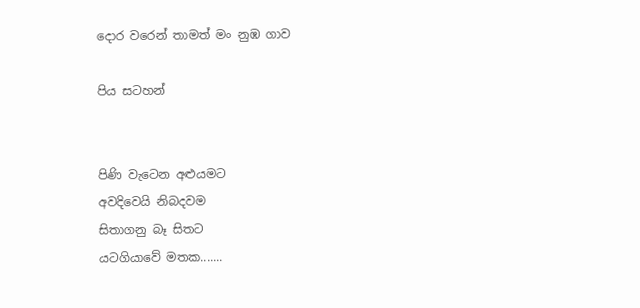දොර වරෙන් තාමත් මං නුඹ ගාව

පිය සටහන්


පිණි වැටෙන අළුයමට
අවදිවෙයි නිබදවම
සිතාගනු බෑ සිතට
යටගියාවේ මතක.......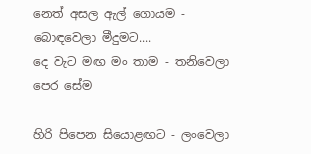නෙත් අසල ඇල් ගොයම - බොඳවෙලා මීදුමට....
දෙ වැට මඟ මං තාම - තනිවෙලා පෙර සේම

හිරි පිපෙන සියොළඟට - ලංවෙලා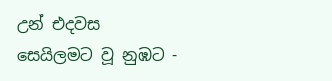උන් එදවස
සෙයිලමට වූ නුඹට -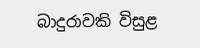බාදුරාවකි විසුළ